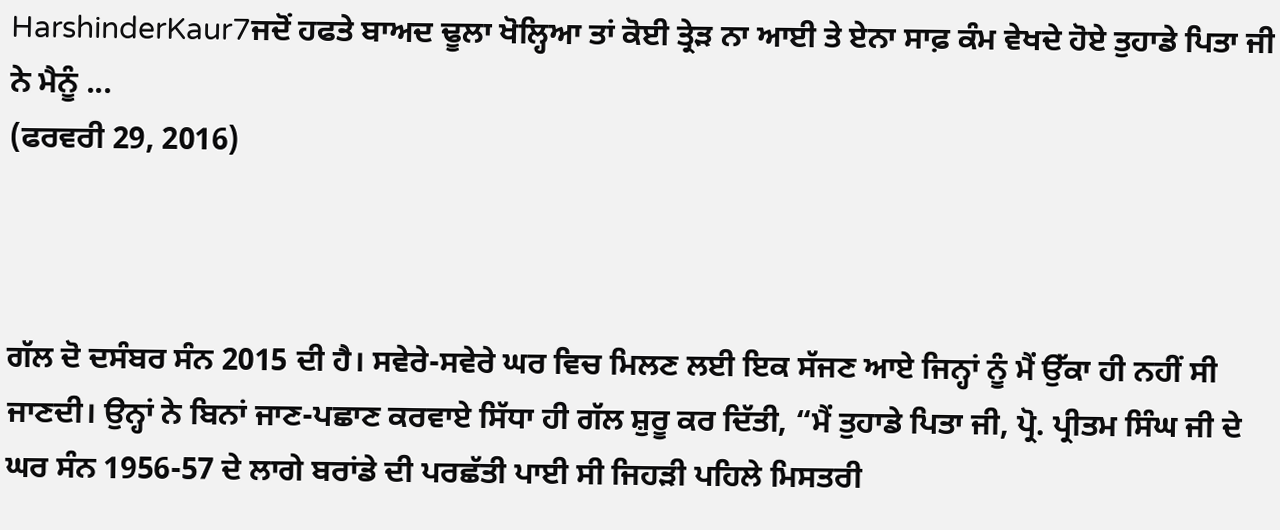HarshinderKaur7ਜਦੋਂ ਹਫਤੇ ਬਾਅਦ ਢੂਲਾ ਖੋਲ੍ਹਿਆ ਤਾਂ ਕੋਈ ਤ੍ਰੇੜ ਨਾ ਆਈ ਤੇ ਏਨਾ ਸਾਫ਼ ਕੰਮ ਵੇਖਦੇ ਹੋਏ ਤੁਹਾਡੇ ਪਿਤਾ ਜੀ ਨੇ ਮੈਨੂੰ ...
(ਫਰਵਰੀ 29, 2016)



ਗੱਲ ਦੋ ਦਸੰਬਰ ਸੰਨ 2015 ਦੀ ਹੈ। ਸਵੇਰੇ-ਸਵੇਰੇ ਘਰ ਵਿਚ ਮਿਲਣ ਲਈ ਇਕ ਸੱਜਣ ਆਏ ਜਿਨ੍ਹਾਂ ਨੂੰ ਮੈਂ ਉੱਕਾ ਹੀ ਨਹੀਂ ਸੀ ਜਾਣਦੀ। ਉਨ੍ਹਾਂ ਨੇ ਬਿਨਾਂ ਜਾਣ-ਪਛਾਣ ਕਰਵਾਏ ਸਿੱਧਾ ਹੀ ਗੱਲ ਸ਼ੁਰੂ ਕਰ ਦਿੱਤੀ, “ਮੈਂ ਤੁਹਾਡੇ ਪਿਤਾ ਜੀ, ਪ੍ਰੋ. ਪ੍ਰੀਤਮ ਸਿੰਘ ਜੀ ਦੇ ਘਰ ਸੰਨ 1956-57 ਦੇ ਲਾਗੇ ਬਰਾਂਡੇ ਦੀ ਪਰਛੱਤੀ ਪਾਈ ਸੀ ਜਿਹੜੀ ਪਹਿਲੇ ਮਿਸਤਰੀ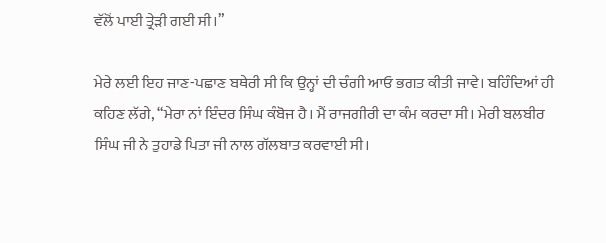ਵੱਲੋਂ ਪਾਈ ਤ੍ਰੇੜੀ ਗਈ ਸੀ।”

ਮੇਰੇ ਲਈ ਇਹ ਜਾਣ-ਪਛਾਣ ਬਥੇਰੀ ਸੀ ਕਿ ਉਨ੍ਹਾਂ ਦੀ ਚੰਗੀ ਆਓ ਭਗਤ ਕੀਤੀ ਜਾਵੇ। ਬਹਿੰਦਿਆਂ ਹੀ ਕਹਿਣ ਲੱਗੇ, “ਮੇਰਾ ਨਾਂ ਇੰਦਰ ਸਿੰਘ ਕੰਬੋਜ ਹੈ। ਮੈਂ ਰਾਜਗੀਰੀ ਦਾ ਕੰਮ ਕਰਦਾ ਸੀ। ਮੇਰੀ ਬਲਬੀਰ ਸਿੰਘ ਜੀ ਨੇ ਤੁਹਾਡੇ ਪਿਤਾ ਜੀ ਨਾਲ ਗੱਲਬਾਤ ਕਰਵਾਈ ਸੀ।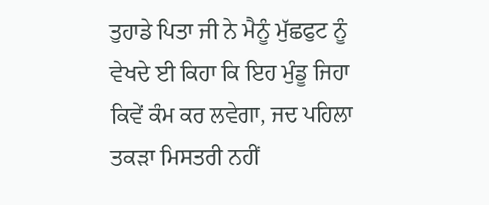ਤੁਹਾਡੇ ਪਿਤਾ ਜੀ ਨੇ ਮੈਨੂੰ ਮੁੱਛਫੁਟ ਨੂੰ ਵੇਖਦੇ ਈ ਕਿਹਾ ਕਿ ਇਹ ਮੁੰਡੂ ਜਿਹਾ ਕਿਵੇਂ ਕੰਮ ਕਰ ਲਵੇਗਾ, ਜਦ ਪਹਿਲਾ ਤਕੜਾ ਮਿਸਤਰੀ ਨਹੀਂ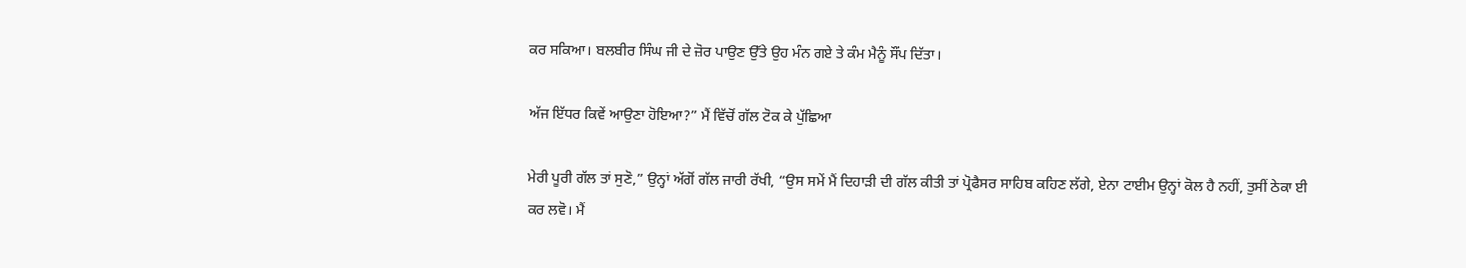ਕਰ ਸਕਿਆ। ਬਲਬੀਰ ਸਿੰਘ ਜੀ ਦੇ ਜ਼ੋਰ ਪਾਉਣ ਉੱਤੇ ਉਹ ਮੰਨ ਗਏ ਤੇ ਕੰਮ ਮੈਨੂੰ ਸੌਂਪ ਦਿੱਤਾ।

ਅੱਜ ਇੱਧਰ ਕਿਵੇਂ ਆਉਣਾ ਹੋਇਆ?” ਮੈਂ ਵਿੱਚੋਂ ਗੱਲ ਟੋਕ ਕੇ ਪੁੱਛਿਆ

ਮੇਰੀ ਪੂਰੀ ਗੱਲ ਤਾਂ ਸੁਣੋ,” ਉਨ੍ਹਾਂ ਅੱਗੋਂ ਗੱਲ ਜਾਰੀ ਰੱਖੀ, “ਉਸ ਸਮੇਂ ਮੈਂ ਦਿਹਾੜੀ ਦੀ ਗੱਲ ਕੀਤੀ ਤਾਂ ਪ੍ਰੋਫੈਸਰ ਸਾਹਿਬ ਕਹਿਣ ਲੱਗੇ, ਏਨਾ ਟਾਈਮ ਉਨ੍ਹਾਂ ਕੋਲ ਹੈ ਨਹੀਂ, ਤੁਸੀਂ ਠੇਕਾ ਈ ਕਰ ਲਵੋ। ਮੈਂ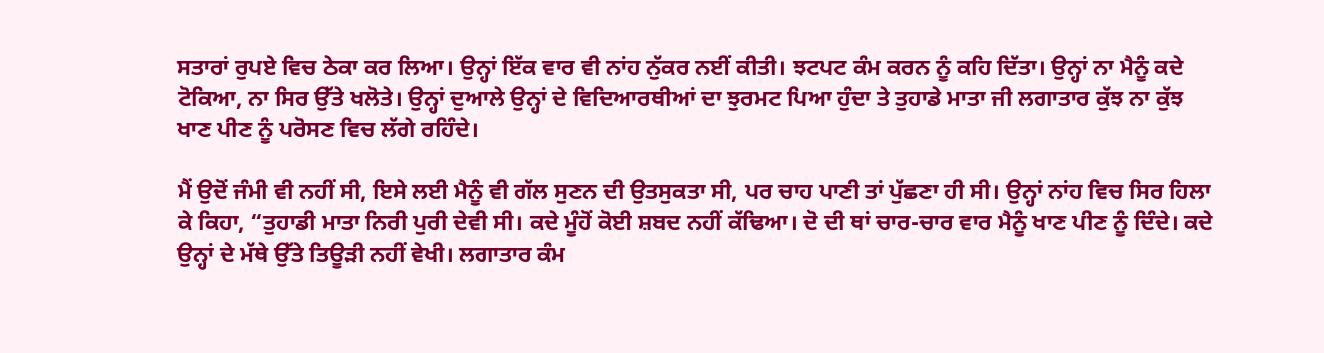ਸਤਾਰਾਂ ਰੁਪਏ ਵਿਚ ਠੇਕਾ ਕਰ ਲਿਆ। ਉਨ੍ਹਾਂ ਇੱਕ ਵਾਰ ਵੀ ਨਾਂਹ ਨੁੱਕਰ ਨਈਂ ਕੀਤੀ। ਝਟਪਟ ਕੰਮ ਕਰਨ ਨੂੰ ਕਹਿ ਦਿੱਤਾ। ਉਨ੍ਹਾਂ ਨਾ ਮੈਨੂੰ ਕਦੇ ਟੋਕਿਆ, ਨਾ ਸਿਰ ਉੱਤੇ ਖਲੋਤੇ। ਉਨ੍ਹਾਂ ਦੁਆਲੇ ਉਨ੍ਹਾਂ ਦੇ ਵਿਦਿਆਰਥੀਆਂ ਦਾ ਝੁਰਮਟ ਪਿਆ ਹੁੰਦਾ ਤੇ ਤੁਹਾਡੇ ਮਾਤਾ ਜੀ ਲਗਾਤਾਰ ਕੁੱਝ ਨਾ ਕੁੱਝ ਖਾਣ ਪੀਣ ਨੂੰ ਪਰੋਸਣ ਵਿਚ ਲੱਗੇ ਰਹਿੰਦੇ।

ਮੈਂ ਉਦੋਂ ਜੰਮੀ ਵੀ ਨਹੀਂ ਸੀ, ਇਸੇ ਲਈ ਮੈਨੂੰ ਵੀ ਗੱਲ ਸੁਣਨ ਦੀ ਉਤਸੁਕਤਾ ਸੀ, ਪਰ ਚਾਹ ਪਾਣੀ ਤਾਂ ਪੁੱਛਣਾ ਹੀ ਸੀ। ਉਨ੍ਹਾਂ ਨਾਂਹ ਵਿਚ ਸਿਰ ਹਿਲਾ ਕੇ ਕਿਹਾ, “ਤੁਹਾਡੀ ਮਾਤਾ ਨਿਰੀ ਪੁਰੀ ਦੇਵੀ ਸੀ। ਕਦੇ ਮੂੰਹੋਂ ਕੋਈ ਸ਼ਬਦ ਨਹੀਂ ਕੱਢਿਆ। ਦੋ ਦੀ ਥਾਂ ਚਾਰ-ਚਾਰ ਵਾਰ ਮੈਨੂੰ ਖਾਣ ਪੀਣ ਨੂੰ ਦਿੰਦੇ। ਕਦੇ ਉਨ੍ਹਾਂ ਦੇ ਮੱਥੇ ਉੱਤੇ ਤਿਊੜੀ ਨਹੀਂ ਵੇਖੀ। ਲਗਾਤਾਰ ਕੰਮ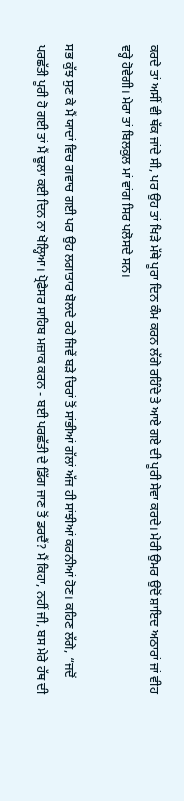ਕਰਦੇ ਤਾਂ ਅਸੀਂ ਵੀ ਥੱਕ ਜਾਂਦੇ ਸੀ, ਪਰ ਉਹ ਤਾਂ ਖਿੜੇ ਮੱਥੇ ਪੂਰਾ ਦਿਨ ਕੰਮ ਕਰਨ ਲੱਗੇ ਰਹਿੰਦੇ ਤੇ ਆਏ ਗਏ ਦੀ ਪੂਰੀ ਸੇਵਾ ਕਰਦੇ। ਮੇਰੀ ਉਮਰ ਉਦੋਂ ਸ਼ਾਇਦ ਅਠਾਰਾਂ ਜਾਂ ਵੀਹ ਵਰ੍ਹੇ ਹੋਵੇਗੀ। ਮੇਰਾ ਤਾਂ ਬਿਲਕੁਲ ਮਾਂ ਵਾਂਗ ਸਿਰ ਪਲੋਸਦੇ ਸਨ।

ਸਭ ਕੁੱਝ ਸੁਣ ਕੇ ਮੈਂ ਯਾਦਾਂ ਵਿਚ ਗਵਾਚ ਗਈ ਪਰ ਉਹ ਲਗਾਤਾਰ ਬੋਲਦੇ ਰਹੇ ਜਿਵੇਂ ਬੜੇ ਚਿਰਾਂ ਤੋਂ ਸਾਂਭੀਆਂ ਗੱਲਾਂ ਅੱਜ ਹੀ ਸਾਂਝੀਆਂ ਕਰਨੀਆਂ ਹੋਣ। ਕਹਿਣ ਲੱਗੇ, “ਜਦੋਂ ਪਰਛੱਤੀ ਪੂਰੀ ਹੋ ਗਈ ਤਾਂ ਮੈਂ ਢੂਲਾ ਕਈ ਦਿਨ ਨਾ ਖੋਲ੍ਹਿਆ। ਪ੍ਰੋਫੈਸਰ ਸਾਹਿਬ ਮਜ਼ਾਕ ਕਰਨ - ਬਈ ਪਰਛੱਤੀ ਦੇ ਡਿੱਗ ਜਾਣ ਤੋਂ ਡਰਦੈਂ? ਮੈਂ ਕਿਹਾ, ਨਹੀਂ ਜੀ, ਬਸ ਮੇਰੇ ਹੱਥ ਦੀ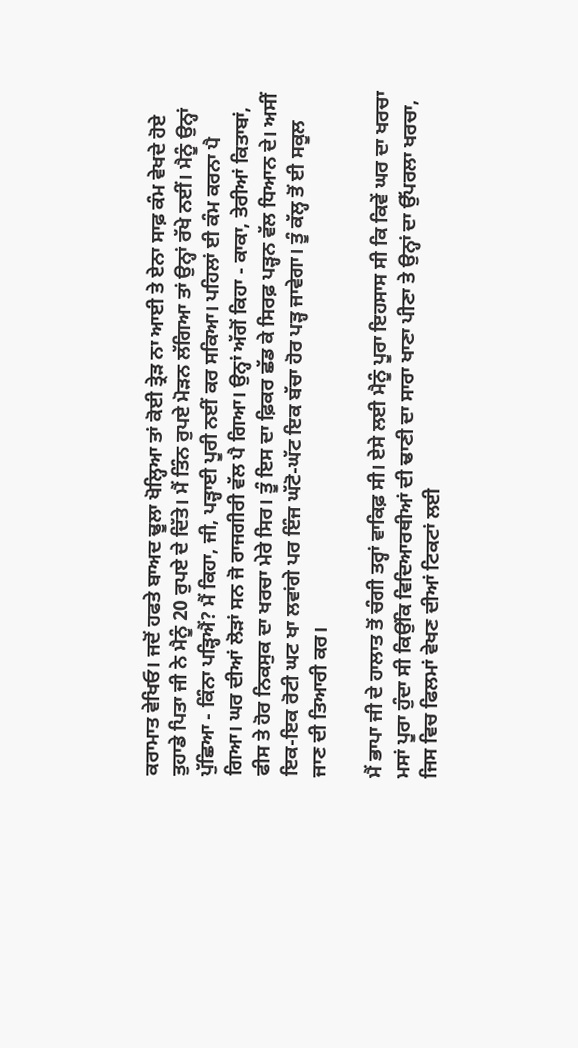ਕਰਾਮਾਤ ਵੇਖਿਓ। ਜਦੋਂ ਹਫਤੇ ਬਾਅਦ ਢੂਲਾ ਖੋਲ੍ਹਿਆ ਤਾਂ ਕੋਈ ਤ੍ਰੇੜ ਨਾ ਆਈ ਤੇ ਏਨਾ ਸਾਫ਼ ਕੰਮ ਵੇਖਦੇ ਹੋਏ ਤੁਹਾਡੇ ਪਿਤਾ ਜੀ ਨੇ ਮੈਨੂੰ 20 ਰੁਪਏ ਦੇ ਦਿੱਤੇ। ਮੈਂ ਤਿੰਨ ਰੁਪਏ ਮੋੜਨ ਲੱਗਿਆ ਤਾਂ ਉਨ੍ਹਾਂ ਰੱਖੇ ਨਈਂ। ਮੈਨੂੰ ਉਨ੍ਹਾਂ ਪੁੱਛਿਆ - ਕਿੰਨਾ ਪੜ੍ਹਿਐਂ? ਮੈਂ ਕਿਹਾ, ਜੀ, ਪੜ੍ਹਾਈ ਪੂਰੀ ਨਈਂ ਕਰ ਸਕਿਆ। ਪਹਿਲਾਂ ਈ ਕੰਮ ਕਰਨਾ ਪੈ ਗਿਆ। ਘਰ ਦੀਆਂ ਲੋੜਾਂ ਸਨ ਜੋ ਰਾਜਗੀਰੀ ਵੱਲ ਪੈ ਗਿਆ। ਉਨ੍ਹਾਂ ਅੱਗੋਂ ਕਿਹਾ - ਕਾਕਾ, ਤੇਰੀਆਂ ਕਿਤਾਬਾਂ, ਫੀਸ ਤੇ ਹੋਰ ਨਿਕਸੁਕ ਦਾ ਖਰਚਾ ਮੇਰੇ ਸਿਰ। ਤੂੰ ਇਸ ਦਾ ਫ਼ਿਕਰ ਛੱਡ ਕੇ ਸਿਰਫ਼ ਪੜ੍ਹਨ ਵੱਲ ਧਿਆਨ ਦੇ। ਅਸੀਂ ਇਕ-ਇਕ ਰੋਟੀ ਘਟ ਖਾ ਲਵਾਂਗੇ ਪਰ ਇੰਜ ਘੱਟੋ-ਘੱਟ ਇਕ ਬੱਚਾ ਹੋਰ ਪੜ੍ਹ ਜਾਵੇਗਾ। ਤੂੰ ਕੱਲ੍ਹ ਤੋਂ ਈ ਸਕੂਲ ਜਾਣ ਦੀ ਤਿਆਰੀ ਕਰ।

ਮੈਂ ਭਾਪਾ ਜੀ ਦੇ ਹਾਲਾਤ ਤੋਂ ਚੰਗੀ ਤਰ੍ਹਾਂ ਵਾਕਿਫ਼ ਸੀ। ਏਸੇ ਲਈ ਮੈਨੂੰ ਪੂਰਾ ਇਹਸਾਸ ਸੀ ਕਿ ਕਿਵੇਂ ਘਰ ਦਾ ਖਰਚਾ ਮਸਾਂ ਪੂਰਾ ਹੁੰਦਾ ਸੀ ਕਿਉਂਕਿ ਵਿਦਿਆਰਥੀਆਂ ਦੀ ਢਾਣੀ ਦਾ ਸਾਰਾ ਖਾਣਾ ਪੀਣਾ ਤੇ ਉਨ੍ਹਾਂ ਦਾ ਉੱਪਰਲਾ ਖਰਚਾ, ਜਿਸ ਵਿਚ ਫਿਲਮਾਂ ਵੇਖਣ ਦੀਆਂ ਟਿਕਟਾਂ ਲਈ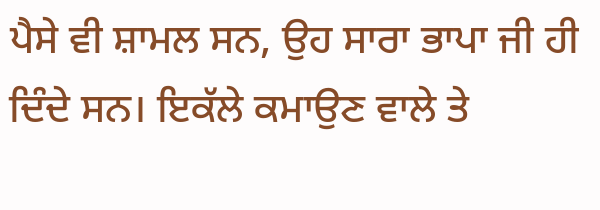ਪੈਸੇ ਵੀ ਸ਼ਾਮਲ ਸਨ, ਉਹ ਸਾਰਾ ਭਾਪਾ ਜੀ ਹੀ ਦਿੰਦੇ ਸਨ। ਇਕੱਲੇ ਕਮਾਉਣ ਵਾਲੇ ਤੇ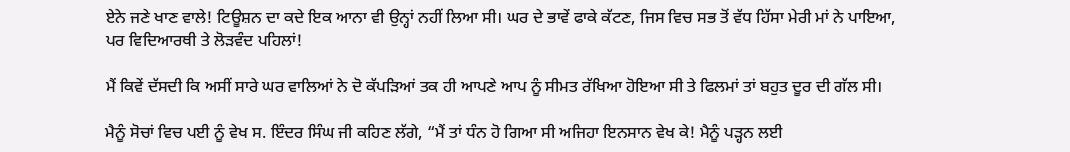ਏਨੇ ਜਣੇ ਖਾਣ ਵਾਲੇ! ਟਿਊਸ਼ਨ ਦਾ ਕਦੇ ਇਕ ਆਨਾ ਵੀ ਉਨ੍ਹਾਂ ਨਹੀਂ ਲਿਆ ਸੀ। ਘਰ ਦੇ ਭਾਵੇਂ ਫਾਕੇ ਕੱਟਣ, ਜਿਸ ਵਿਚ ਸਭ ਤੋਂ ਵੱਧ ਹਿੱਸਾ ਮੇਰੀ ਮਾਂ ਨੇ ਪਾਇਆ, ਪਰ ਵਿਦਿਆਰਥੀ ਤੇ ਲੋੜਵੰਦ ਪਹਿਲਾਂ!

ਮੈਂ ਕਿਵੇਂ ਦੱਸਦੀ ਕਿ ਅਸੀਂ ਸਾਰੇ ਘਰ ਵਾਲਿਆਂ ਨੇ ਦੋ ਕੱਪੜਿਆਂ ਤਕ ਹੀ ਆਪਣੇ ਆਪ ਨੂੰ ਸੀਮਤ ਰੱਖਿਆ ਹੋਇਆ ਸੀ ਤੇ ਫਿਲਮਾਂ ਤਾਂ ਬਹੁਤ ਦੂਰ ਦੀ ਗੱਲ ਸੀ।

ਮੈਨੂੰ ਸੋਚਾਂ ਵਿਚ ਪਈ ਨੂੰ ਵੇਖ ਸ. ਇੰਦਰ ਸਿੰਘ ਜੀ ਕਹਿਣ ਲੱਗੇ, “ਮੈਂ ਤਾਂ ਧੰਨ ਹੋ ਗਿਆ ਸੀ ਅਜਿਹਾ ਇਨਸਾਨ ਵੇਖ ਕੇ! ਮੈਨੂੰ ਪੜ੍ਹਨ ਲਈ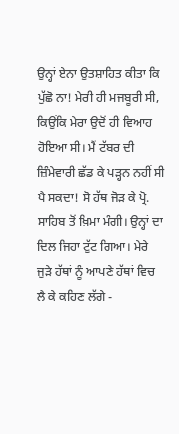ਉਨ੍ਹਾਂ ਏਨਾ ਉਤਸ਼ਾਹਿਤ ਕੀਤਾ ਕਿ ਪੁੱਛੋ ਨਾ! ਮੇਰੀ ਹੀ ਮਜਬੂਰੀ ਸੀ, ਕਿਉਂਕਿ ਮੇਰਾ ਉਦੋਂ ਹੀ ਵਿਆਹ ਹੋਇਆ ਸੀ। ਮੈਂ ਟੱਬਰ ਦੀ ਜ਼ਿੰਮੇਵਾਰੀ ਛੱਡ ਕੇ ਪੜ੍ਹਨ ਨਹੀਂ ਸੀ ਪੈ ਸਕਦਾ! ਸੋ ਹੱਥ ਜੋੜ ਕੇ ਪ੍ਰੋ. ਸਾਹਿਬ ਤੋਂ ਖ਼ਿਮਾ ਮੰਗੀ। ਉਨ੍ਹਾਂ ਦਾ ਦਿਲ ਜਿਹਾ ਟੁੱਟ ਗਿਆ। ਮੇਰੇ ਜੁੜੇ ਹੱਥਾਂ ਨੂੰ ਆਪਣੇ ਹੱਥਾਂ ਵਿਚ ਲੈ ਕੇ ਕਹਿਣ ਲੱਗੇ -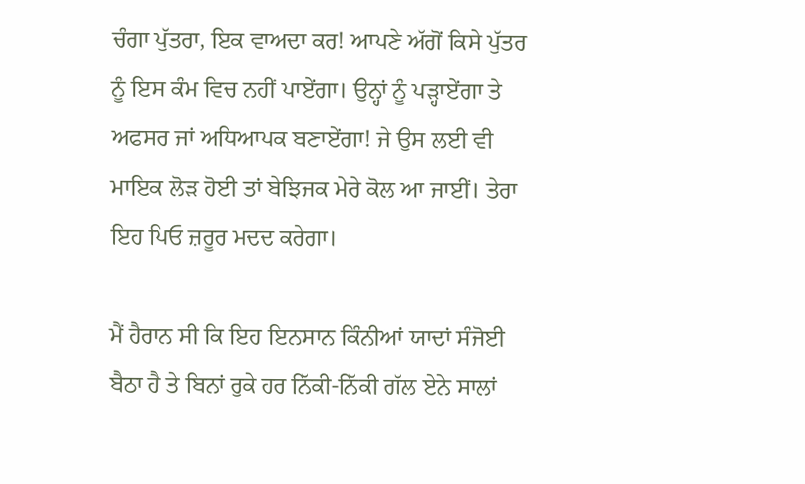ਚੰਗਾ ਪੁੱਤਰਾ, ਇਕ ਵਾਅਦਾ ਕਰ! ਆਪਣੇ ਅੱਗੋਂ ਕਿਸੇ ਪੁੱਤਰ ਨੂੰ ਇਸ ਕੰਮ ਵਿਚ ਨਹੀਂ ਪਾਏਂਗਾ। ਉਨ੍ਹਾਂ ਨੂੰ ਪੜ੍ਹਾਏਂਗਾ ਤੇ ਅਫਸਰ ਜਾਂ ਅਧਿਆਪਕ ਬਣਾਏਂਗਾ! ਜੇ ਉਸ ਲਈ ਵੀ ਮਾਇਕ ਲੋੜ ਹੋਈ ਤਾਂ ਬੇਝਿਜਕ ਮੇਰੇ ਕੋਲ ਆ ਜਾਈਂ। ਤੇਰਾ ਇਹ ਪਿਓ ਜ਼ਰੂਰ ਮਦਦ ਕਰੇਗਾ।

ਮੈਂ ਹੈਰਾਨ ਸੀ ਕਿ ਇਹ ਇਨਸਾਨ ਕਿੰਨੀਆਂ ਯਾਦਾਂ ਸੰਜੋਈ ਬੈਠਾ ਹੈ ਤੇ ਬਿਨਾਂ ਰੁਕੇ ਹਰ ਨਿੱਕੀ-ਨਿੱਕੀ ਗੱਲ ਏਨੇ ਸਾਲਾਂ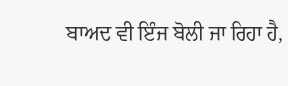ਬਾਅਦ ਵੀ ਇੰਜ ਬੋਲੀ ਜਾ ਰਿਹਾ ਹੈ,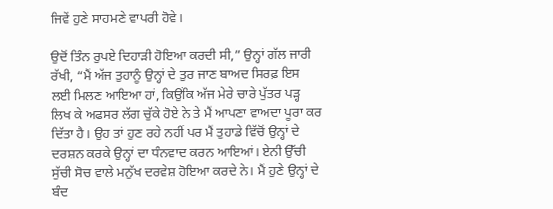ਜਿਵੇਂ ਹੁਣੇ ਸਾਹਮਣੇ ਵਾਪਰੀ ਹੋਵੇ।

ਉਦੋਂ ਤਿੰਨ ਰੁਪਏ ਦਿਹਾੜੀ ਹੋਇਆ ਕਰਦੀ ਸੀ,” ਉਨ੍ਹਾਂ ਗੱਲ ਜਾਰੀ ਰੱਖੀ, “ਮੈਂ ਅੱਜ ਤੁਹਾਨੂੰ ਉਨ੍ਹਾਂ ਦੇ ਤੁਰ ਜਾਣ ਬਾਅਦ ਸਿਰਫ਼ ਇਸ ਲਈ ਮਿਲਣ ਆਇਆ ਹਾਂ, ਕਿਉਂਕਿ ਅੱਜ ਮੇਰੇ ਚਾਰੇ ਪੁੱਤਰ ਪੜ੍ਹ ਲਿਖ ਕੇ ਅਫਸਰ ਲੱਗ ਚੁੱਕੇ ਹੋਏ ਨੇ ਤੇ ਮੈਂ ਆਪਣਾ ਵਾਅਦਾ ਪੂਰਾ ਕਰ ਦਿੱਤਾ ਹੈ। ਉਹ ਤਾਂ ਹੁਣ ਰਹੇ ਨਹੀਂ ਪਰ ਮੈਂ ਤੁਹਾਡੇ ਵਿੱਚੋਂ ਉਨ੍ਹਾਂ ਦੇ ਦਰਸ਼ਨ ਕਰਕੇ ਉਨ੍ਹਾਂ ਦਾ ਧੰਨਵਾਦ ਕਰਨ ਆਇਆਂ। ਏਨੀ ਉੱਚੀ ਸੁੱਚੀ ਸੋਚ ਵਾਲੇ ਮਨੁੱਖ ਦਰਵੇਸ਼ ਹੋਇਆ ਕਰਦੇ ਨੇ। ਮੈਂ ਹੁਣੇ ਉਨ੍ਹਾਂ ਦੇ ਬੰਦ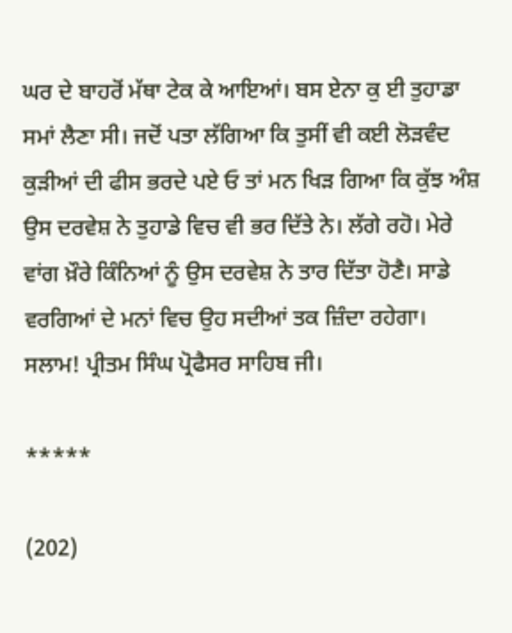ਘਰ ਦੇ ਬਾਹਰੋਂ ਮੱਥਾ ਟੇਕ ਕੇ ਆਇਆਂ। ਬਸ ਏਨਾ ਕੁ ਈ ਤੁਹਾਡਾ ਸਮਾਂ ਲੈਣਾ ਸੀ। ਜਦੋਂ ਪਤਾ ਲੱਗਿਆ ਕਿ ਤੁਸੀਂ ਵੀ ਕਈ ਲੋੜਵੰਦ ਕੁੜੀਆਂ ਦੀ ਫੀਸ ਭਰਦੇ ਪਏ ਓ ਤਾਂ ਮਨ ਖਿੜ ਗਿਆ ਕਿ ਕੁੱਝ ਅੰਸ਼ ਉਸ ਦਰਵੇਸ਼ ਨੇ ਤੁਹਾਡੇ ਵਿਚ ਵੀ ਭਰ ਦਿੱਤੇ ਨੇ। ਲੱਗੇ ਰਹੋ। ਮੇਰੇ ਵਾਂਗ ਖ਼ੌਰੇ ਕਿੰਨਿਆਂ ਨੂੰ ਉਸ ਦਰਵੇਸ਼ ਨੇ ਤਾਰ ਦਿੱਤਾ ਹੋਣੈ। ਸਾਡੇ ਵਰਗਿਆਂ ਦੇ ਮਨਾਂ ਵਿਚ ਉਹ ਸਦੀਆਂ ਤਕ ਜ਼ਿੰਦਾ ਰਹੇਗਾ। ਸਲਾਮ! ਪ੍ਰੀਤਮ ਸਿੰਘ ਪ੍ਰੋਫੈਸਰ ਸਾਹਿਬ ਜੀ।

*****

(202)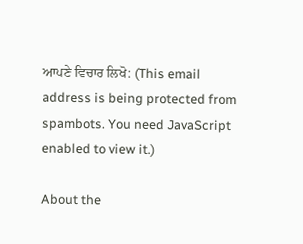ਆਪਣੇ ਵਿਚਾਰ ਲਿਖੋ: (This email address is being protected from spambots. You need JavaScript enabled to view it.)

About the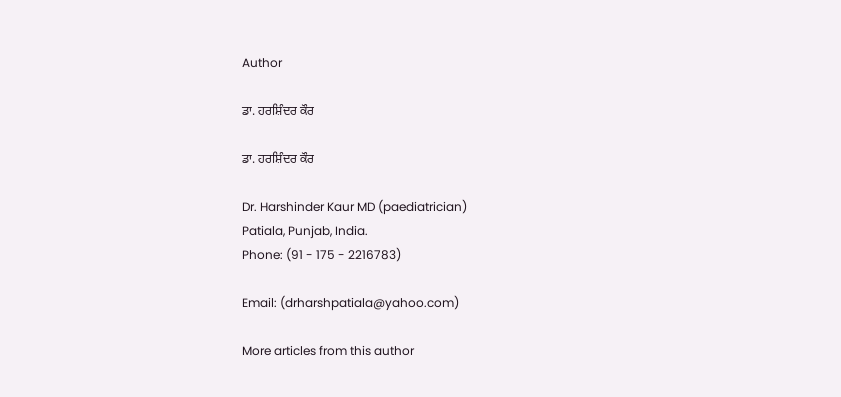Author

ਡਾ. ਹਰਸ਼ਿੰਦਰ ਕੌਰ

ਡਾ. ਹਰਸ਼ਿੰਦਰ ਕੌਰ

Dr. Harshinder Kaur MD (paediatrician)
Patiala, Punjab, India.
Phone: (91 - 175 - 2216783)

Email: (drharshpatiala@yahoo.com)

More articles from this author